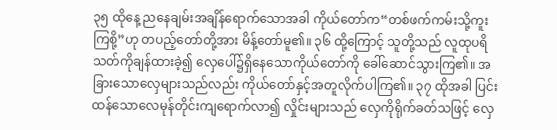၃၅ ထိုနေ့ ညနေချမ်းအချိန်ရောက်သောအခါ ကိုယ်တော်က“တစ်ဖက်ကမ်းသို့ကူးကြစို့”ဟု တပည့်တော်တို့အား မိန့်တော်မူ၏။ ၃၆ ထို့ကြောင့် သူတို့သည် လူထုပရိသတ်ကိုချန်ထားခဲ့၍ လှေပေါ်၌ရှိနေသောကိုယ်တော်ကို ခေါ်ဆောင်သွားကြ၏။ အခြားသောလှေများသည်လည်း ကိုယ်တော်နှင့်အတူလိုက်ပါကြ၏။ ၃၇ ထိုအခါ ပြင်းထန်သောလေမုန်တိုင်းကျရောက်လာ၍ လှိုင်းများသည် လှေကိုရိုက်ခတ်သဖြင့် လှေ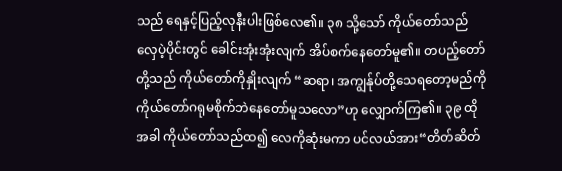သည် ရေနှင့်ပြည့်လုနီးပါးဖြစ်လေ၏။ ၃၈ သို့သော် ကိုယ်တော်သည် လှေပဲ့ပိုင်းတွင် ခေါင်းအုံးအုံးလျက် အိပ်စက်နေတော်မူ၏။ တပည့်တော်တို့သည် ကိုယ်တော်ကိုနှိုးလျက် “ဆရာ၊ အကျွန်ုပ်တို့သေရတော့မည်ကို ကိုယ်တော်ဂရုမစိုက်ဘဲနေတော်မူသလော”ဟု လျှောက်ကြ၏။ ၃၉ ထိုအခါ ကိုယ်တော်သည်ထ၍ လေကိုဆုံးမကာ ပင်လယ်အား“တိတ်ဆိတ်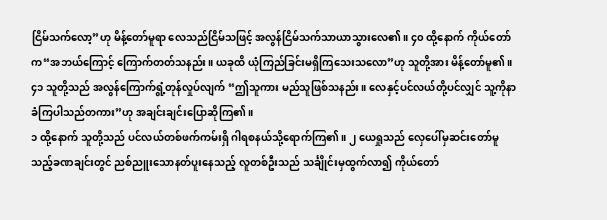ငြိမ်သက်လော့”ဟု မိန့်တော်မူရာ လေသည်ငြိမ်သဖြင့် အလွန်ငြိမ်သက်သာယာသွားလေ၏။ ၄၀ ထို့နောက် ကိုယ်တော်က“အဘယ်ကြောင့် ကြောက်တတ်သနည်း။ ယခုထိ ယုံကြည်ခြင်းမရှိကြသေးသလော”ဟု သူတို့အား မိန့်တော်မူ၏။ ၄၁ သူတို့သည် အလွန်ကြောက်ရွံ့တုန်လှုပ်လျက် “ဤသူကား မည်သူဖြစ်သနည်း။ လေနှင့်ပင်လယ်တို့ပင်လျှင် သူ့ကိုနာခံကြပါသည်တကား”ဟု အချင်းချင်းပြောဆိုကြ၏။
၁ ထို့နောက် သူတို့သည် ပင်လယ်တစ်ဖက်ကမ်းရှိ ဂါရစနယ်သို့ရောက်ကြ၏။ ၂ ယေရှုသည် လှေပေါ်မှဆင်းတော်မူသည့်ခဏချင်းတွင် ညစ်ညူးသောနတ်ပူးနေသည့် လူတစ်ဦးသည် သင်္ချိုင်းမှထွက်လာ၍ ကိုယ်တော်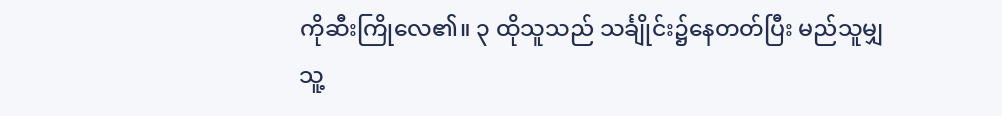ကိုဆီးကြိုလေ၏။ ၃ ထိုသူသည် သင်္ချိုင်း၌နေတတ်ပြီး မည်သူမျှ သူ့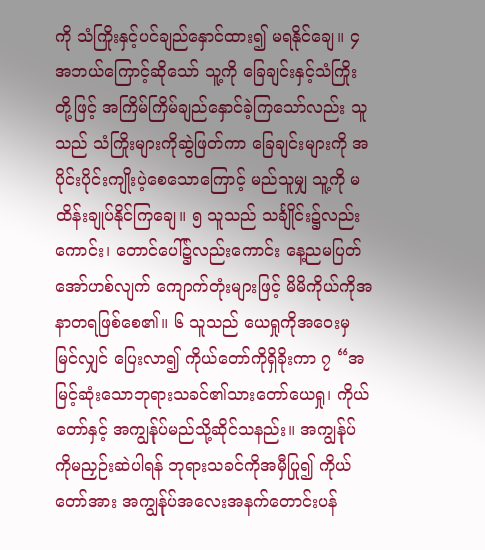ကို သံကြိုးနှင့်ပင်ချည်နှောင်ထား၍ မရနိုင်ချေ။ ၄ အဘယ်ကြောင့်ဆိုသော် သူ့ကို ခြေချင်းနှင့်သံကြိုးတို့ဖြင့် အကြိမ်ကြိမ်ချည်နှောင်ခဲ့ကြသော်လည်း သူသည် သံကြိုးများကိုဆွဲဖြတ်ကာ ခြေချင်းများကို အပိုင်းပိုင်းကျိုးပဲ့စေသောကြောင့် မည်သူမျှ သူ့ကို မထိန်းချုပ်နိုင်ကြချေ။ ၅ သူသည် သင်္ချိုင်း၌လည်းကောင်း၊ တောင်ပေါ်၌လည်းကောင်း နေ့ညမပြတ်အော်ဟစ်လျက် ကျောက်တုံးများဖြင့် မိမိကိုယ်ကိုအနာတရဖြစ်စေ၏။ ၆ သူသည် ယေရှုကိုအဝေးမှမြင်လျှင် ပြေးလာ၍ ကိုယ်တော်ကိုရှိခိုးကာ ၇ “အမြင့်ဆုံးသောဘုရားသခင်၏သားတော်ယေရှု၊ ကိုယ်တော်နှင့် အကျွန်ုပ်မည်သို့ဆိုင်သနည်း။ အကျွန်ုပ်ကိုမညှဉ်းဆဲပါရန် ဘုရားသခင်ကိုအမှီပြု၍ ကိုယ်တော်အား အကျွန်ုပ်အလေးအနက်တောင်းပန်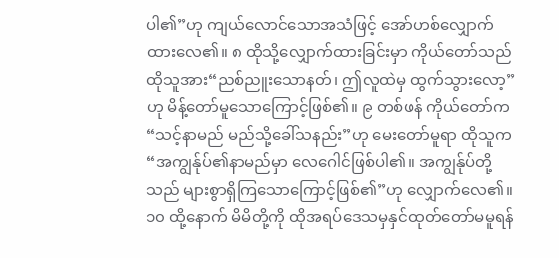ပါ၏”ဟု ကျယ်လောင်သောအသံဖြင့် အော်ဟစ်လျှောက်ထားလေ၏။ ၈ ထိုသို့လျှောက်ထားခြင်းမှာ ကိုယ်တော်သည် ထိုသူအား“ညစ်ညူးသောနတ်၊ ဤလူထဲမှ ထွက်သွားလော့”ဟု မိန့်တော်မူသောကြောင့်ဖြစ်၏။ ၉ တစ်ဖန် ကိုယ်တော်က“သင့်နာမည် မည်သို့ခေါ်သနည်း”ဟု မေးတော်မူရာ ထိုသူက “အကျွန်ုပ်၏နာမည်မှာ လေဂေါင်ဖြစ်ပါ၏။ အကျွန်ုပ်တို့သည် များစွာရှိကြသောကြောင့်ဖြစ်၏”ဟု လျှောက်လေ၏။ ၁၀ ထို့နောက် မိမိတို့ကို ထိုအရပ်ဒေသမှနှင်ထုတ်တော်မမူရန်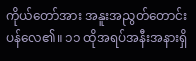ကိုယ်တော်အား အနူးအညွတ်တောင်းပန်လေ၏။ ၁၁ ထိုအရပ်အနီးအနားရှိ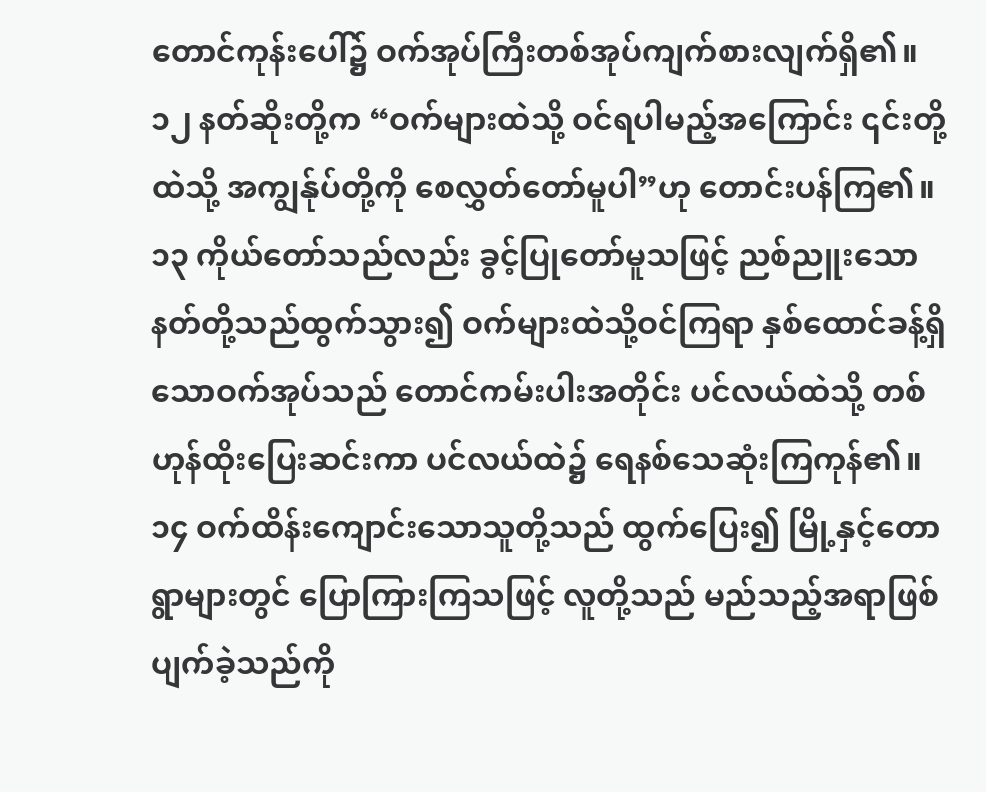တောင်ကုန်းပေါ်၌ ဝက်အုပ်ကြီးတစ်အုပ်ကျက်စားလျက်ရှိ၏။ ၁၂ နတ်ဆိုးတို့က “ဝက်များထဲသို့ ဝင်ရပါမည့်အကြောင်း ၎င်းတို့ထဲသို့ အကျွန်ုပ်တို့ကို စေလွှတ်တော်မူပါ”ဟု တောင်းပန်ကြ၏။ ၁၃ ကိုယ်တော်သည်လည်း ခွင့်ပြုတော်မူသဖြင့် ညစ်ညူးသောနတ်တို့သည်ထွက်သွား၍ ဝက်များထဲသို့ဝင်ကြရာ နှစ်ထောင်ခန့်ရှိသောဝက်အုပ်သည် တောင်ကမ်းပါးအတိုင်း ပင်လယ်ထဲသို့ တစ်ဟုန်ထိုးပြေးဆင်းကာ ပင်လယ်ထဲ၌ ရေနစ်သေဆုံးကြကုန်၏။ ၁၄ ဝက်ထိန်းကျောင်းသောသူတို့သည် ထွက်ပြေး၍ မြို့နှင့်တောရွာများတွင် ပြောကြားကြသဖြင့် လူတို့သည် မည်သည့်အရာဖြစ်ပျက်ခဲ့သည်ကို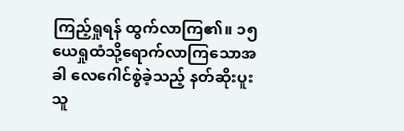ကြည့်ရှုရန် ထွက်လာကြ၏။ ၁၅ ယေရှုထံသို့ရောက်လာကြသောအခါ လေဂေါင်စွဲခဲ့သည့် နတ်ဆိုးပူးသူ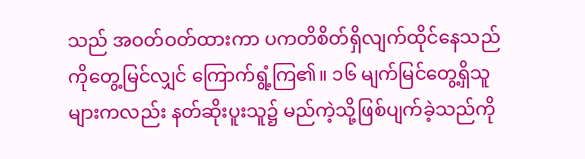သည် အဝတ်ဝတ်ထားကာ ပကတိစိတ်ရှိလျက်ထိုင်နေသည်ကိုတွေ့မြင်လျှင် ကြောက်ရွံ့ကြ၏။ ၁၆ မျက်မြင်တွေ့ရှိသူများကလည်း နတ်ဆိုးပူးသူ၌ မည်ကဲ့သို့ဖြစ်ပျက်ခဲ့သည်ကို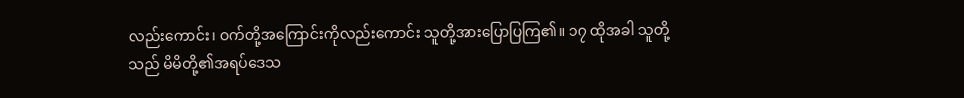လည်းကောင်း၊ ဝက်တို့အကြောင်းကိုလည်းကောင်း သူတို့အားပြောပြကြ၏။ ၁၇ ထိုအခါ သူတို့သည် မိမိတို့၏အရပ်ဒေသ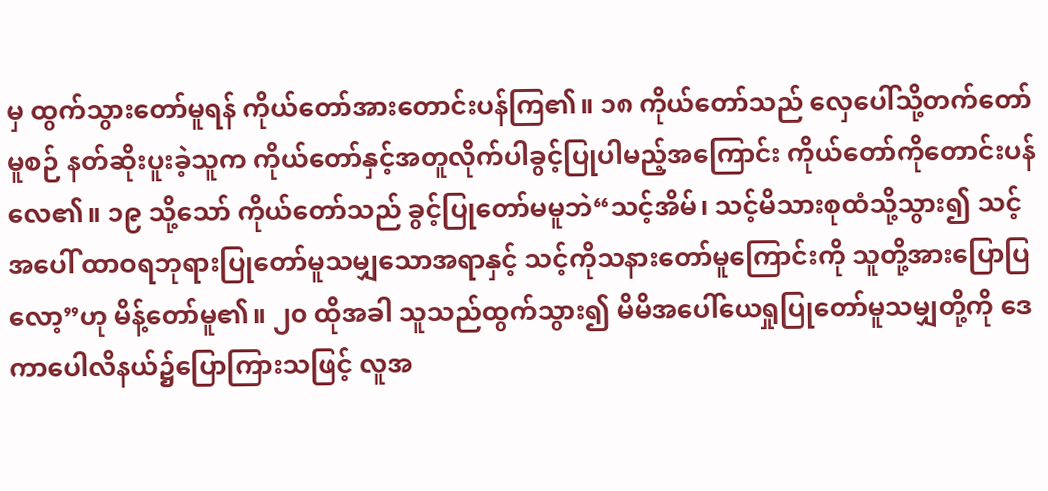မှ ထွက်သွားတော်မူရန် ကိုယ်တော်အားတောင်းပန်ကြ၏။ ၁၈ ကိုယ်တော်သည် လှေပေါ်သို့တက်တော်မူစဉ် နတ်ဆိုးပူးခဲ့သူက ကိုယ်တော်နှင့်အတူလိုက်ပါခွင့်ပြုပါမည့်အကြောင်း ကိုယ်တော်ကိုတောင်းပန်လေ၏။ ၁၉ သို့သော် ကိုယ်တော်သည် ခွင့်ပြုတော်မမူဘဲ“သင့်အိမ်၊ သင့်မိသားစုထံသို့သွား၍ သင့်အပေါ် ထာဝရဘုရားပြုတော်မူသမျှသောအရာနှင့် သင့်ကိုသနားတော်မူကြောင်းကို သူတို့အားပြောပြလော့”ဟု မိန့်တော်မူ၏။ ၂၀ ထိုအခါ သူသည်ထွက်သွား၍ မိမိအပေါ်ယေရှုပြုတော်မူသမျှတို့ကို ဒေကာပေါလိနယ်၌ပြောကြားသဖြင့် လူအ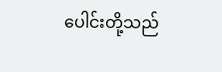ပေါင်းတို့သည်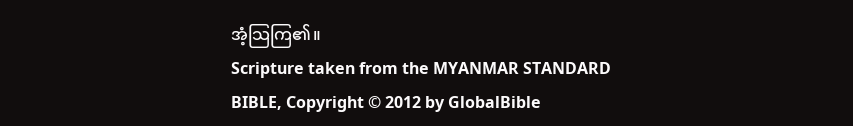အံ့သြကြ၏။
Scripture taken from the MYANMAR STANDARD BIBLE, Copyright © 2012 by GlobalBible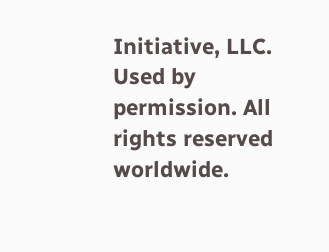Initiative, LLC. Used by permission. All rights reserved worldwide.